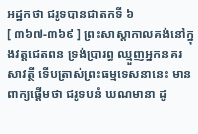អដ្ឋកថា ជរូទបានជាតកទី ៦
[ ៣៦៧-៣៦៩ ] ព្រះសាស្តាកាលគង់នៅក្នុងវត្តជេតពន ទ្រង់ប្រារព្ធ ឈ្មួញអ្នកនគរសាវត្ថី ទើបត្រាស់ព្រះធម្មទេសនានេះ មានពាក្យផ្តើមថា ជរូទបនំ ឃណមានា ដូ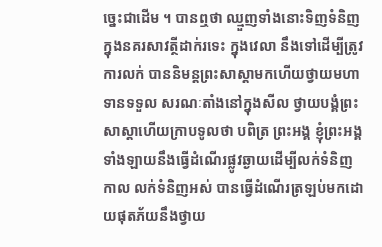ច្នេះជាដើម ។ បានឮថា ឈ្មួញទាំងនោះទិញទំនិញក្នុងនគរសាវត្ថីដាក់រទេះ ក្នុងវេលា នឹងទៅដើម្បីត្រូវការលក់ បាននិមន្តព្រះសាស្តាមកហើយថ្វាយមហាទានទទួល សរណៈតាំងនៅក្នុងសីល ថ្វាយបង្គំព្រះសាស្តាហើយក្រាបទូលថា បពិត្រ ព្រះអង្គ ខ្ញុំព្រះអង្គទាំងឡាយនឹងធ្វើដំណើរផ្លូវឆ្ងាយដើម្បីលក់ទំនិញ កាល លក់ទំនិញអស់ បានធ្វើដំណើរត្រឡប់មកដោយផុតភ័យនឹងថ្វាយ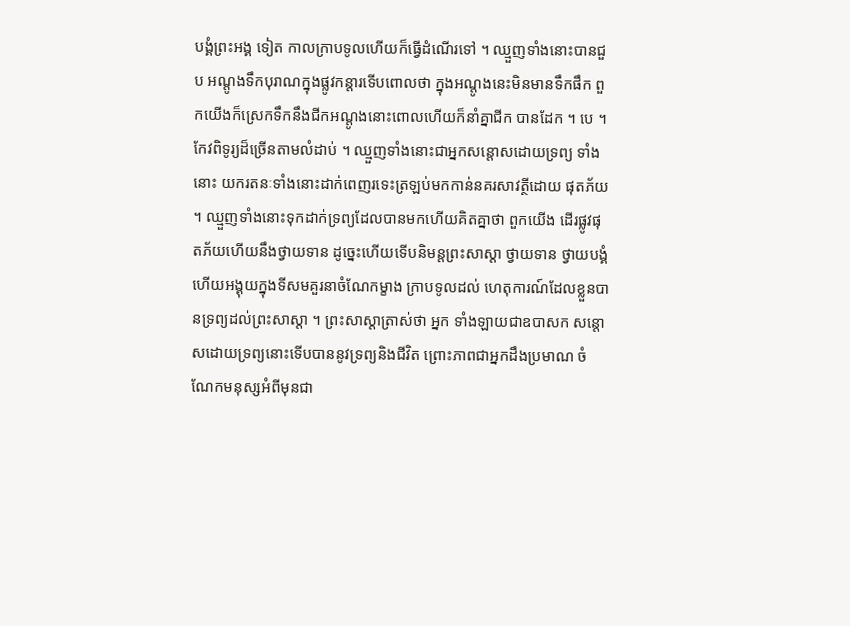បង្គំព្រះអង្គ ទៀត កាលក្រាបទូលហើយក៏ធ្វើដំណើរទៅ ។ ឈ្មួញទាំងនោះបានជួប អណ្តូងទឹកបុរាណក្នុងផ្លូវកន្តារទើបពោលថា ក្នុងអណ្តូងនេះមិនមានទឹកផឹក ពួកយើងក៏ស្រេកទឹកនឹងជីកអណ្តូងនោះពោលហើយក៏នាំគ្នាជីក បានដែក ។ បេ ។ កែវពិទូរ្យដ៏ច្រើនតាមលំដាប់ ។ ឈ្មួញទាំងនោះជាអ្នកសន្តោសដោយទ្រព្យ ទាំងនោះ យករតនៈទាំងនោះដាក់ពេញរទេះត្រឡប់មកកាន់នគរសាវត្ថីដោយ ផុតភ័យ ។ ឈ្មួញទាំងនោះទុកដាក់ទ្រព្យដែលបានមកហើយគិតគ្នាថា ពួកយើង ដើរផ្លូវផុតភ័យហើយនឹងថ្វាយទាន ដូច្នេះហើយទើបនិមន្តព្រះសាស្តា ថ្វាយទាន ថ្វាយបង្គំហើយអង្គុយក្នុងទីសមគួរនាចំណែកម្ខាង ក្រាបទូលដល់ ហេតុការណ៍ដែលខ្លួនបានទ្រព្យដល់ព្រះសាស្តា ។ ព្រះសាស្តាត្រាស់ថា អ្នក ទាំងឡាយជាឧបាសក សន្តោសដោយទ្រព្យនោះទើបបាននូវទ្រព្យនិងជីវិត ព្រោះភាពជាអ្នកដឹងប្រមាណ ចំណែកមនុស្សអំពីមុនជា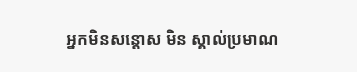អ្នកមិនសន្តោស មិន ស្គាល់ប្រមាណ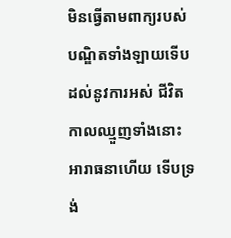មិនធ្វើតាមពាក្យរបស់បណ្ឌិតទាំងឡាយទើបដល់នូវការអស់ ជីវិត កាលឈ្មួញទាំងនោះអារាធនាហើយ ទើបទ្រង់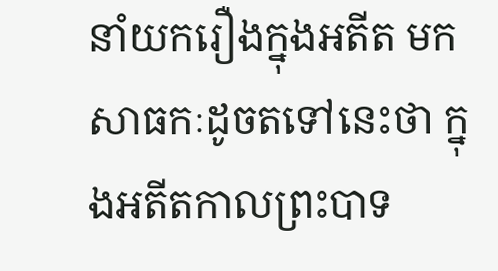នាំយករឿងក្នុងអតីត មកសាធកៈដូចតទៅនេះថា ក្នុងអតីតកាលព្រះបាទ